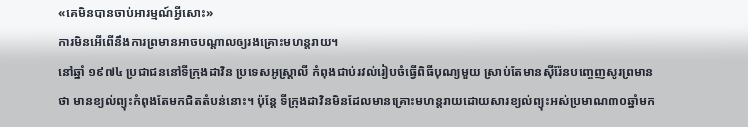«គេមិនបានចាប់អារម្មណ៍អ្វីសោះ»
ការមិនអើពើនឹងការព្រមានអាចបណ្ដាលឲ្យរងគ្រោះមហន្តរាយ។
នៅឆ្នាំ ១៩៧៤ ប្រជាជននៅទីក្រុងដាវិន ប្រទេសអូស្ដ្រាលី កំពុងជាប់រវល់រៀបចំធ្វើពិធីបុណ្យមួយ ស្រាប់តែមានស៊ីរ៉ែនបញ្ចេញសូរព្រមានថា មានខ្យល់ព្យុះកំពុងតែមកជិតតំបន់នោះ។ ប៉ុន្តែ ទីក្រុងដាវិនមិនដែលមានគ្រោះមហន្តរាយដោយសារខ្យល់ព្យុះអស់ប្រមាណ៣០ឆ្នាំមក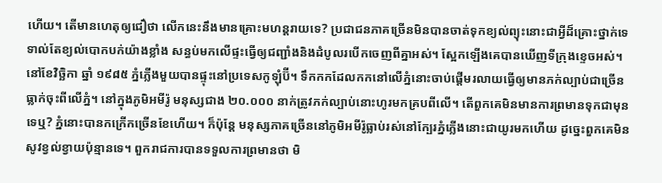ហើយ។ តើមានហេតុឲ្យជឿថា លើកនេះនឹងមានគ្រោះមហន្តរាយទេ? ប្រជាជនភាគច្រើនមិនបានចាត់ទុកខ្យល់ព្យុះនោះជាអ្វីដ៏គ្រោះថ្នាក់ទេ ទាល់តែខ្យល់បោកបក់យ៉ាងខ្លាំង សន្ធប់មកលើផ្ទះធ្វើឲ្យជញ្ជាំងនិងដំបូលរបើកចេញពីគ្នាអស់។ ស្អែកឡើងគេបានឃើញទីក្រុងខ្ទេចអស់។
នៅខែវិច្ឆិកា ឆ្នាំ ១៩៨៥ ភ្នំភ្លើងមួយបានផ្ទុះនៅប្រទេសកូឡុំប៊ី។ ទឹកកកដែលកកនៅលើភ្នំនោះចាប់ផ្ដើមរលាយធ្វើឲ្យមានភក់ល្បាប់ជាច្រើនធ្លាក់ចុះពីលើភ្នំ។ នៅក្នុងភូមិអមីរ៉ូ មនុស្សជាង ២០.០០០ នាក់ត្រូវភក់ល្បាប់នោះហូរមកគ្របពីលើ។ តើពួកគេមិនមានការព្រមានទុកជាមុនទេឬ? ភ្នំនោះបានកក្រើកច្រើនខែហើយ។ ក៏ប៉ុន្តែ មនុស្សភាគច្រើននៅភូមិអមីរ៉ូធ្លាប់រស់នៅក្បែរភ្នំភ្លើងនោះជាយូរមកហើយ ដូច្នេះពួកគេមិនសូវខ្វល់ខ្វាយប៉ុន្មានទេ។ ពួករាជការបានទទួលការព្រមានថា មិ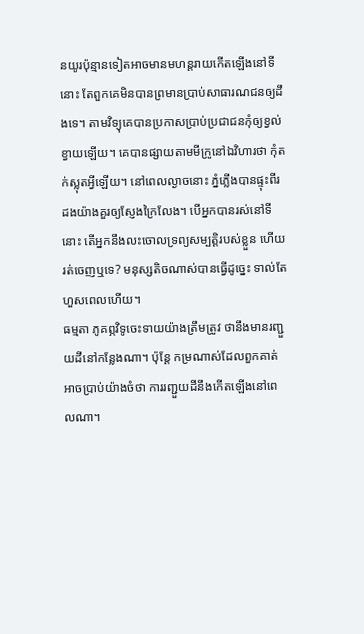នយូរប៉ុន្មានទៀតអាចមានមហន្តរាយកើតឡើងនៅទីនោះ តែពួកគេមិនបានព្រមានប្រាប់សាធារណជនឲ្យដឹងទេ។ តាមវិទ្យុគេបានប្រកាសប្រាប់ប្រជាជនកុំឲ្យខ្វល់ខ្វាយឡើយ។ គេបានផ្សាយតាមមីក្រូនៅឯវិហារថា កុំតក់ស្លុតអ្វីឡើយ។ នៅពេលល្ងាចនោះ ភ្នំភ្លើងបានផ្ទុះពីរដងយ៉ាងគួរឲ្យស្ញែងក្រៃលែង។ បើអ្នកបានរស់នៅទីនោះ តើអ្នកនឹងលះចោលទ្រព្យសម្បត្ដិរបស់ខ្លួន ហើយរត់ចេញឬទេ? មនុស្សតិចណាស់បានធ្វើដូច្នេះ ទាល់តែហួសពេលហើយ។
ធម្មតា ភូគព្ភវិទូចេះទាយយ៉ាងត្រឹមត្រូវ ថានឹងមានរញ្ជួយដីនៅកន្លែងណា។ ប៉ុន្តែ កម្រណាស់ដែលពួកគាត់អាចប្រាប់យ៉ាងចំថា ការរញ្ជួយដីនឹងកើតឡើងនៅពេលណា។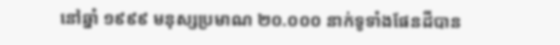នៅឆ្នាំ ១៩៩៩ មនុស្សប្រមាណ ២០.០០០ នាក់ទូទាំងផែនដីបាន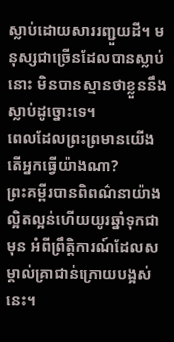ស្លាប់ដោយសាររញ្ជួយដី។ មនុស្សជាច្រើនដែលបានស្លាប់នោះ មិនបានស្មានថាខ្លួននឹងស្លាប់ដូច្នោះទេ។
ពេលដែលព្រះព្រមានយើង តើអ្នកធ្វើយ៉ាងណា?
ព្រះគម្ពីរបានពិពណ៌នាយ៉ាងល្អិតល្អន់ហើយយូរឆ្នាំទុកជាមុន អំពីព្រឹត្ដិការណ៍ដែលសម្គាល់គ្រាជាន់ក្រោយបង្អស់នេះ។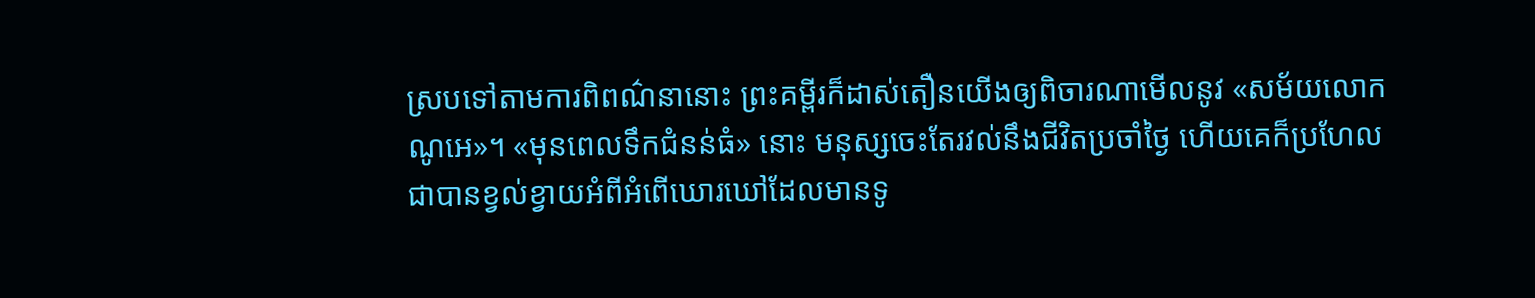ស្របទៅតាមការពិពណ៌នានោះ ព្រះគម្ពីរក៏ដាស់តឿនយើងឲ្យពិចារណាមើលនូវ «សម័យលោកណូអេ»។ «មុនពេលទឹកជំនន់ធំ» នោះ មនុស្សចេះតែរវល់នឹងជីវិតប្រចាំថ្ងៃ ហើយគេក៏ប្រហែលជាបានខ្វល់ខ្វាយអំពីអំពើឃោរឃៅដែលមានទូ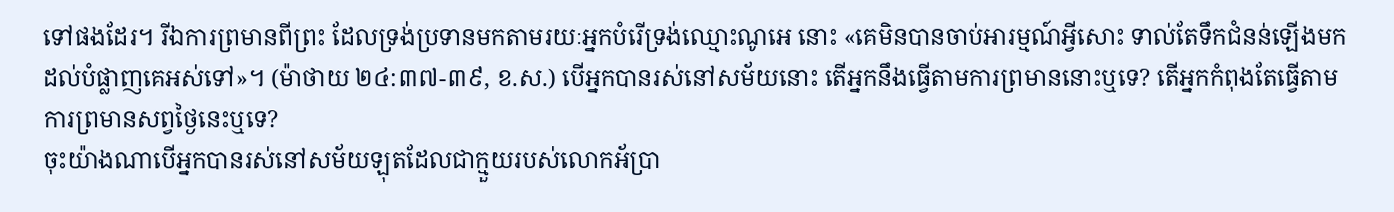ទៅផងដែរ។ រីឯការព្រមានពីព្រះ ដែលទ្រង់ប្រទានមកតាមរយៈអ្នកបំរើទ្រង់ឈ្មោះណូអេ នោះ «គេមិនបានចាប់អារម្មណ៍អ្វីសោះ ទាល់តែទឹកជំនន់ឡើងមកដល់បំផ្លាញគេអស់ទៅ»។ (ម៉ាថាយ ២៤:៣៧-៣៩, ខ.ស.) បើអ្នកបានរស់នៅសម័យនោះ តើអ្នកនឹងធ្វើតាមការព្រមាននោះឬទេ? តើអ្នកកំពុងតែធ្វើតាមការព្រមានសព្វថ្ងៃនេះឬទេ?
ចុះយ៉ាងណាបើអ្នកបានរស់នៅសម័យឡុតដែលជាក្មួយរបស់លោកអ័ប្រា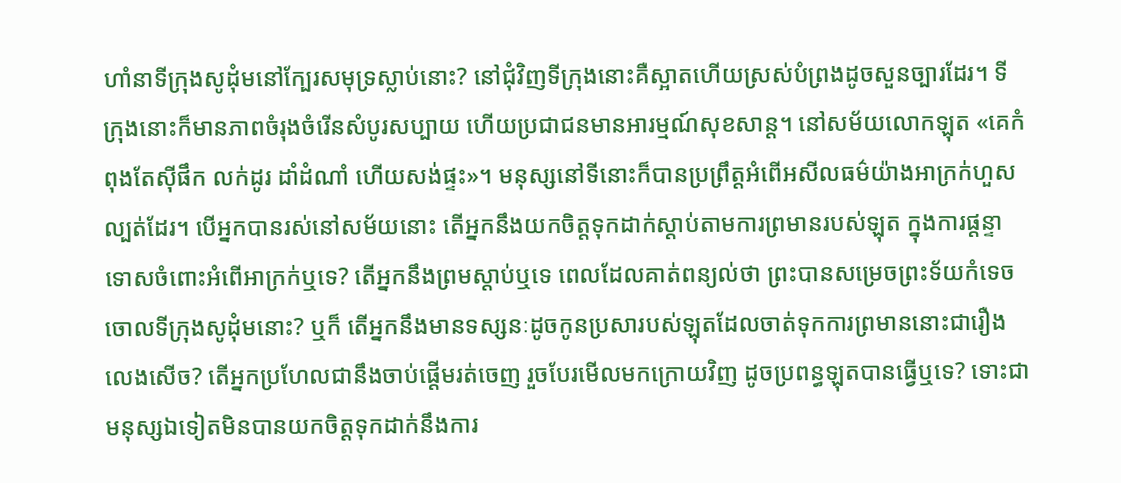ហាំនាទីក្រុងសូដុំមនៅក្បែរសមុទ្រស្លាប់នោះ? នៅជុំវិញទីក្រុងនោះគឺស្អាតហើយស្រស់បំព្រងដូចសួនច្បារដែរ។ ទីក្រុងនោះក៏មានភាពចំរុងចំរើនសំបូរសប្បាយ ហើយប្រជាជនមានអារម្មណ៍សុខសាន្ត។ នៅសម័យលោកឡុត «គេកំពុងតែស៊ីផឹក លក់ដូរ ដាំដំណាំ ហើយសង់ផ្ទះ»។ មនុស្សនៅទីនោះក៏បានប្រព្រឹត្តអំពើអសីលធម៌យ៉ាងអាក្រក់ហួសល្បត់ដែរ។ បើអ្នកបានរស់នៅសម័យនោះ តើអ្នកនឹងយកចិត្តទុកដាក់ស្ដាប់តាមការព្រមានរបស់ឡុត ក្នុងការផ្ដន្ទាទោសចំពោះអំពើអាក្រក់ឬទេ? តើអ្នកនឹងព្រមស្ដាប់ឬទេ ពេលដែលគាត់ពន្យល់ថា ព្រះបានសម្រេចព្រះទ័យកំទេចចោលទីក្រុងសូដុំមនោះ? ឬក៏ តើអ្នកនឹងមានទស្សនៈដូចកូនប្រសារបស់ឡុតដែលចាត់ទុកការព្រមាននោះជារឿងលេងសើច? តើអ្នកប្រហែលជានឹងចាប់ផ្ដើមរត់ចេញ រួចបែរមើលមកក្រោយវិញ ដូចប្រពន្ធឡុតបានធ្វើឬទេ? ទោះជាមនុស្សឯទៀតមិនបានយកចិត្តទុកដាក់នឹងការ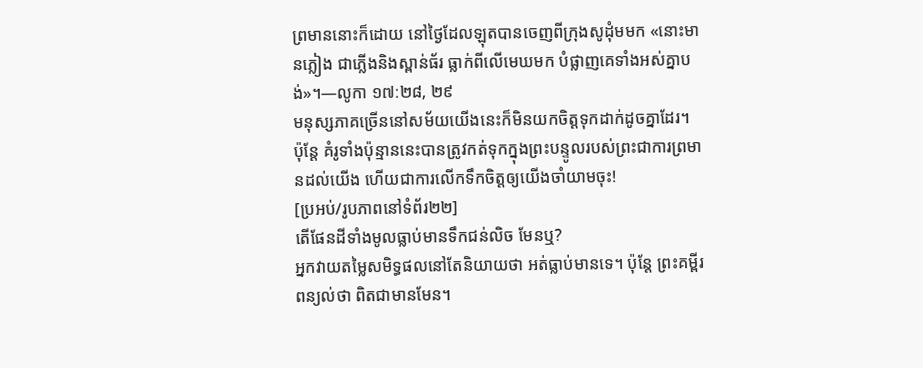ព្រមាននោះក៏ដោយ នៅថ្ងៃដែលឡុតបានចេញពីក្រុងសូដុំមមក «នោះមានភ្លៀង ជាភ្លើងនិងស្ពាន់ធ័រ ធ្លាក់ពីលើមេឃមក បំផ្លាញគេទាំងអស់គ្នាបង់»។—លូកា ១៧:២៨, ២៩
មនុស្សភាគច្រើននៅសម័យយើងនេះក៏មិនយកចិត្តទុកដាក់ដូចគ្នាដែរ។ ប៉ុន្តែ គំរូទាំងប៉ុន្មាននេះបានត្រូវកត់ទុកក្នុងព្រះបន្ទូលរបស់ព្រះជាការព្រមានដល់យើង ហើយជាការលើកទឹកចិត្តឲ្យយើងចាំយាមចុះ!
[ប្រអប់/រូបភាពនៅទំព័រ២២]
តើផែនដីទាំងមូលធ្លាប់មានទឹកជន់លិច មែនឬ?
អ្នកវាយតម្លៃសមិទ្ធផលនៅតែនិយាយថា អត់ធ្លាប់មានទេ។ ប៉ុន្តែ ព្រះគម្ពីរពន្យល់ថា ពិតជាមានមែន។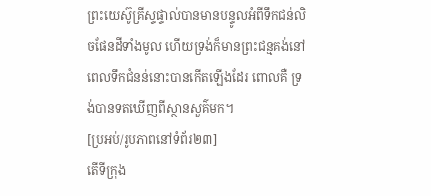ព្រះយេស៊ូគ្រីស្ទផ្ទាល់បានមានបន្ទូលអំពីទឹកជន់លិចផែនដីទាំងមូល ហើយទ្រង់ក៏មានព្រះជន្មគង់នៅពេលទឹកជំនន់នោះបានកើតឡើងដែរ ពោលគឺ ទ្រង់បានទតឃើញពីស្ថានសួគ៌មក។
[ប្រអប់/រូបភាពនៅទំព័រ២៣]
តើទីក្រុង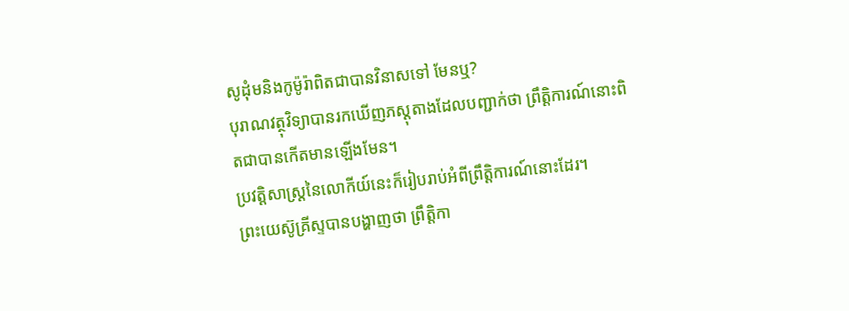សូដុំមនិងកូម៉ូរ៉ាពិតជាបានវិនាសទៅ មែនឬ?
បុរាណវត្ថុវិទ្យាបានរកឃើញភស្តុតាងដែលបញ្ជាក់ថា ព្រឹត្ដិការណ៍នោះពិតជាបានកើតមានឡើងមែន។
ប្រវត្ដិសាស្ត្រនៃលោកីយ៍នេះក៏រៀបរាប់អំពីព្រឹត្ដិការណ៍នោះដែរ។
ព្រះយេស៊ូគ្រីស្ទបានបង្ហាញថា ព្រឹត្ដិកា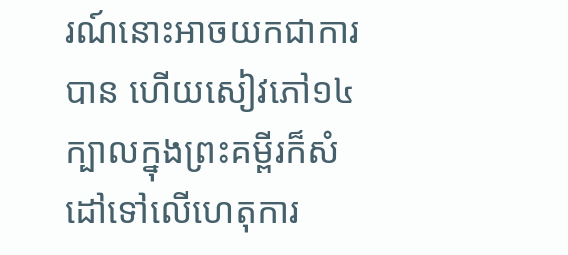រណ៍នោះអាចយកជាការបាន ហើយសៀវភៅ១៤ក្បាលក្នុងព្រះគម្ពីរក៏សំដៅទៅលើហេតុការ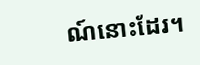ណ៍នោះដែរ។